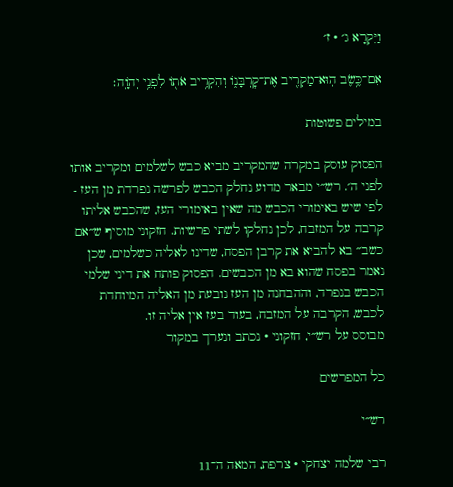וַיִּקְרָא ג׳ · ז׳

אִם־כֶּ֥שֶׂב הֽוּא־מַקְרִ֖יב אֶת־קׇרְבָּנ֑וֹ וְהִקְרִ֥יב אֹת֖וֹ לִפְנֵ֥י יְהֹוָֽה׃

במילים פשוטות

הפסוק עוסק במקרה שהמקריב מביא כבש לשלמים ומקריב אותו לפני ה׳. רש״י מבאר מדוע נחלק הכבש לפרשה נפרדת מן העז - לפי שיש באימורי הכבש מה שאין באימורי העז, שהכבש אליתו קרבה על המזבח, לכן נחלקו לשתי פרשיות. חזקוני מוסיף ש״אם כשב״ בא להביא את קרבן הפסח, שדינו לאליה כשלמים, שכן נאמר בפסח שהוא בא מן הכבשים. הפסוק פותח את דיני שלמי הכבש בנפרד, וההבחנה מן העז נובעת מן האליה המיוחדת לכבש, הקרבה על המזבח, בעוד בעז אין אליה זו.
מבוסס על רש״י, חזקוני · נכתב ונערך במקור

כל המפרשים

רש״י

רבי שלמה יצחקי · צרפת, המאה ה־11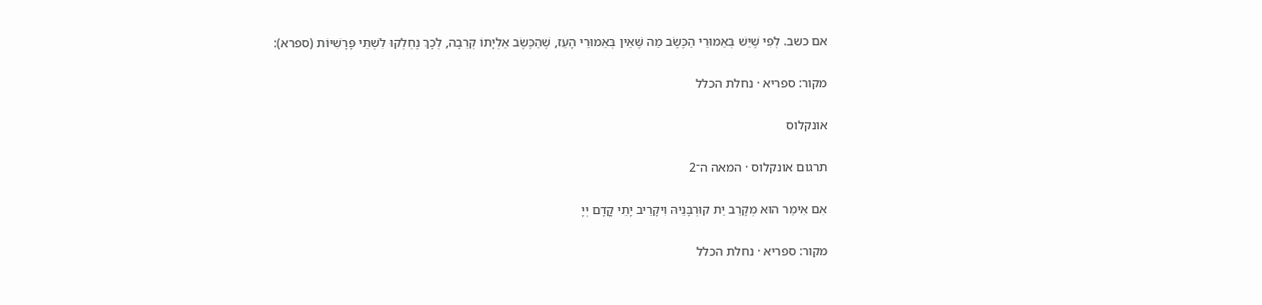אם כשב. לְפִי שֶׁיֵּשׁ בְּאֵמוּרֵי הַכֶּשֶׂב מַה שֶּׁאֵין בְּאֵמוּרֵי הָעֵז, שֶׁהַכֶּשֶׂב אַלְיָתוֹ קְרֵבָה, לְכָךְ נֶחְלְקוּ לִשְׁתֵּי פָּרָשִׁיּוֹת (ספרא):

מקור: ספריא · נחלת הכלל

אונקלוס

תרגום אונקלוס · המאה ה־2

אִם אִימַר הוּא מְקָרֵב יַת קוּרְבָּנֵיהּ וִיקָרֵיב יָתֵי קֳדָם יְיָ

מקור: ספריא · נחלת הכלל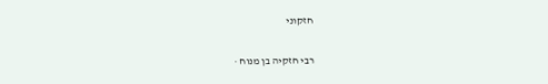חזקוני

רבי חזקיה בן מנוח ·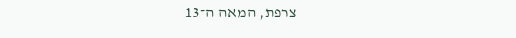צרפת, המאה ה־13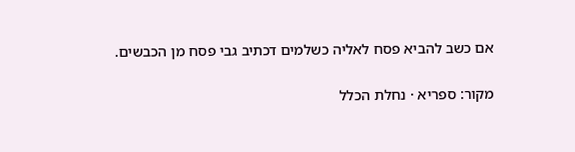אם כשב להביא פסח לאליה כשלמים דכתיב גבי פסח מן הכבשים.

מקור: ספריא · נחלת הכלל